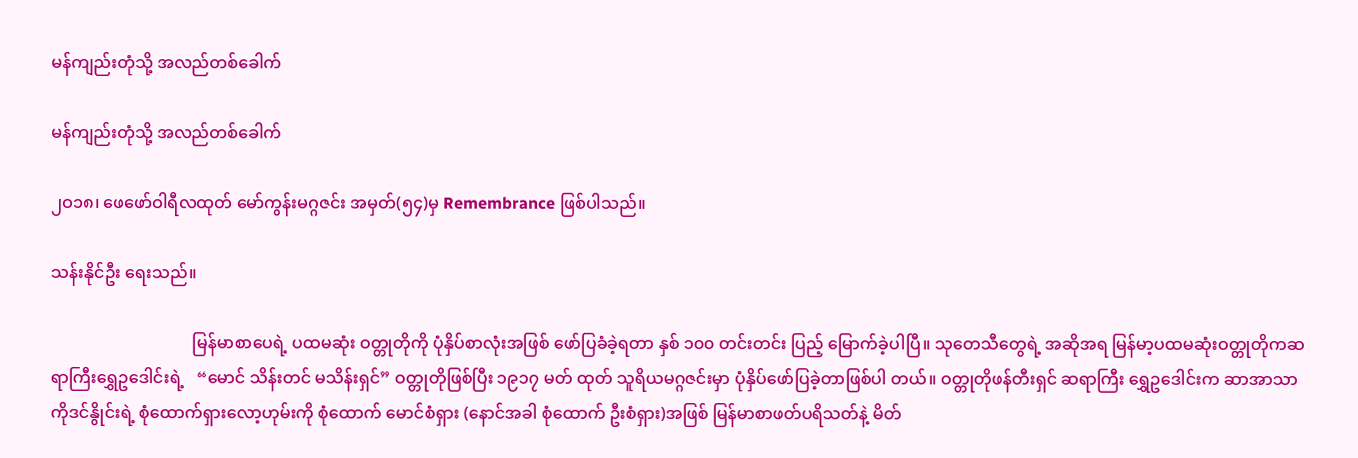မန်ကျည်းတုံသို့ အလည်တစ်ခေါက်

မန်ကျည်းတုံသို့ အလည်တစ်ခေါက်

၂ဝ၁၈၊ ဖေဖော်ဝါရီလထုတ် မော်ကွန်းမဂ္ဂဇင်း အမှတ်(၅၄)မှ Remembrance ဖြစ်ပါသည်။

သန်းနိုင်ဦး ရေးသည်။

                                  မြန်မာစာပေရဲ့ ပထမဆုံး ဝတ္တုတိုကို ပုံနှိပ်စာလုံးအဖြစ် ဖော်ပြခံခဲ့ရတာ နှစ် ၁၀၀ တင်းတင်း ပြည့် မြောက်ခဲ့ပါပြီ။ သုတေသီတွေရဲ့ အဆိုအရ မြန်မာ့ပထမဆုံးဝတ္တုတိုကဆရာကြီးရွှေဥဒေါင်းရဲ့   “မောင် သိန်းတင် မသိန်းရှင်” ဝတ္တုတိုဖြစ်ပြီး ၁၉၁၇ မတ် ထုတ် သူရိယမဂ္ဂဇင်းမှာ ပုံနှိပ်ဖော်ပြခဲ့တာဖြစ်ပါ တယ်။ ဝတ္တုတိုဖန်တီးရှင် ဆရာကြီး ရွှေဥဒေါင်းက ဆာအာသာကိုဒင်နွိုင်းရဲ့ စုံထောက်ရှားလော့ဟုမ်းကို စုံထောက် မောင်စံရှား (နောင်အခါ စုံထောက် ဦးစံရှား)အဖြစ် မြန်မာစာဖတ်ပရိသတ်နဲ့ မိတ်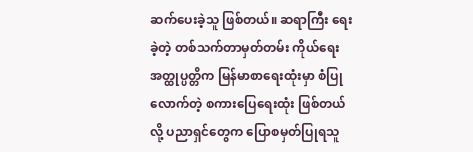ဆက်ပေးခဲ့သူ ဖြစ်တယ်။ ဆရာကြီး ရေးခဲ့တဲ့ တစ်သက်တာမှတ်တမ်း ကိုယ်ရေးအတ္ထုပ္ပတ္တိက မြန်မာစာရေးထုံးမှာ စံပြု လောက်တဲ့ စကားပြေရေးထုံး ဖြစ်တယ်လို့ ပညာရှင်တွေက ပြောစမှတ်ပြုရသူ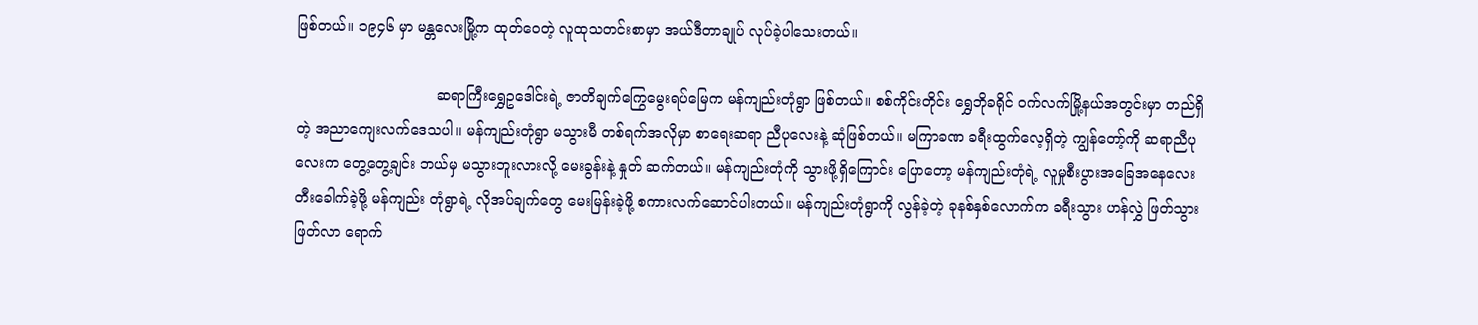ဖြစ်တယ်။ ၁၉၄၆ မှာ မန္တလေးမြို့က ထုတ်ဝေတဲ့ လူထုသတင်းစာမှာ အယ်ဒီတာချုပ် လုပ်ခဲ့ပါသေးတယ်။

                               ဆရာကြီးရွှေဥဒေါင်းရဲ့ ဇာတိချက်ကြွေမွေးရပ်မြေက မန်ကျည်းတုံရွာ ဖြစ်တယ်။ စစ်ကိုင်းတိုင်း ရွှေဘိုခရိုင် ဝက်လက်မြို့နယ်အတွင်းမှာ တည်ရှိတဲ့ အညာကျေးလက်ဒေသပါ။ မန်ကျည်းတုံရွာ မသွားမီ တစ်ရက်အလိုမှာ စာရေးဆရာ ညီပုလေးနဲ့ ဆုံဖြစ်တယ်။ မကြာခဏ ခရီးထွက်လေ့ရှိတဲ့ ကျွန်တော့်ကို ဆရာညီပု လေးက တွေ့တွေ့ချင်း ဘယ်မှ မသွားဘူးလားလို့ မေးခွန်းနဲ့ နှုတ် ဆက်တယ်။ မန်ကျည်းတုံကို သွားဖို့ရှိကြောင်း ပြောတော့ မန်ကျည်းတုံရဲ့ လူမှုစီးပွားအခြေအနေလေး တီးခေါက်ခဲ့ဖို့ မန်ကျည်း တုံရွာရဲ့ လိုအပ်ချက်တွေ မေးမြန်းခဲ့ဖို့ စကားလက်ဆောင်ပါးတယ်။ မန်ကျည်းတုံရွာကို လွန်ခဲ့တဲ့ ခုနစ်နှစ်လောက်က ခရီးသွား ဟန်လွှဲ ဖြတ်သွားဖြတ်လာ ရောက်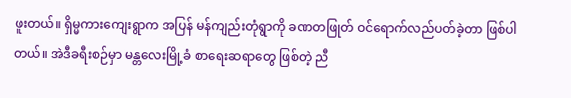ဖူးတယ်။ ရှိမ္မကားကျေးရွာက အပြန် မန်ကျည်းတုံရွာကို ခဏတဖြုတ် ဝင်ရောက်လည်ပတ်ခဲ့တာ ဖြစ်ပါတယ်။ အဲဒီခရီးစဉ်မှာ မန္တလေးမြို့ခံ စာရေးဆရာတွေ ဖြစ်တဲ့ ညီ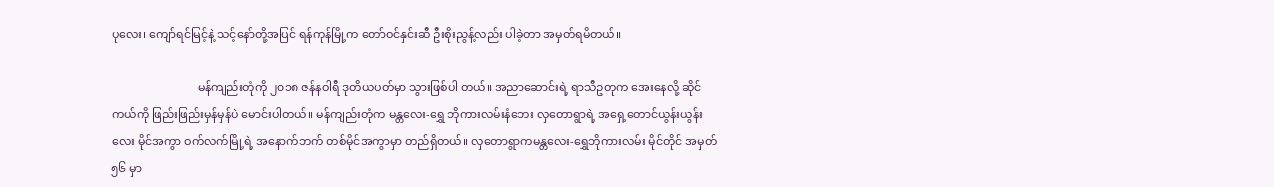ပုလေး၊ ကျော်ရင်မြင့်နဲ့ သင့်နော်တို့အပြင် ရန်ကုန်မြို့က တော်ဝင်နှင်းဆီ ဦးစိုးညွန့်လည်း ပါခဲ့တာ အမှတ်ရမိတယ်။

                              မန်ကျည်းတုံကို ၂၀၁၈ ဇန်နဝါရီ ဒုတိယပတ်မှာ သွားဖြစ်ပါ တယ်။ အညာဆောင်းရဲ့ ရာသီဥတုက အေးနေလို့ ဆိုင်ကယ်ကို ဖြည်းဖြည်းမှန်မှန်ပဲ မောင်းပါတယ်။ မန်ကျည်းတုံက မန္တလေး-ရွှေ ဘိုကားလမ်းနံဘေး လှတောရွာရဲ့ အရှေ့တောင်ယွန်းယွန်း လေး မိုင်အကွာ ဝက်လက်မြို့ရဲ့ အနောက်ဘက် တစ်မိုင်အကွာမှာ တည်ရှိတယ်။ လှတောရွာကမန္တလေး-ရွှေဘိုကားလမ်း မိုင်တိုင် အမှတ် ၅၆ မှာ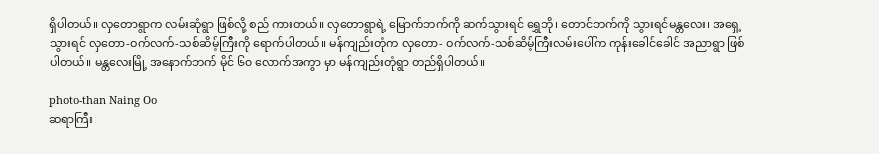ရှိပါတယ်။ လှတောရွာက လမ်းဆုံရွာ ဖြစ်လို့ စည် ကားတယ်။ လှတောရွာရဲ့ မြောက်ဘက်ကို ဆက်သွားရင် ရွှေဘို၊ တောင်ဘက်ကို သွားရင်မန္တလေး၊ အရှေ့သွားရင် လှတော-ဝက်လက်-သစ်ဆိမ့်ကြီးကို ရောက်ပါတယ်။ မန်ကျည်းတုံက လှတော- ဝက်လက်-သစ်ဆိမ့်ကြီးလမ်းပေါ်က ကုန်းခေါင်ခေါင် အညာရွာ ဖြစ်ပါတယ်။ မန္တလေးမြို့ အနောက်ဘက် မိုင် ၆၀ လောက်အကွာ မှာ မန်ကျည်းတုံရွာ တည်ရှိပါတယ်။

photo-than Naing Oo
ဆရာကြီး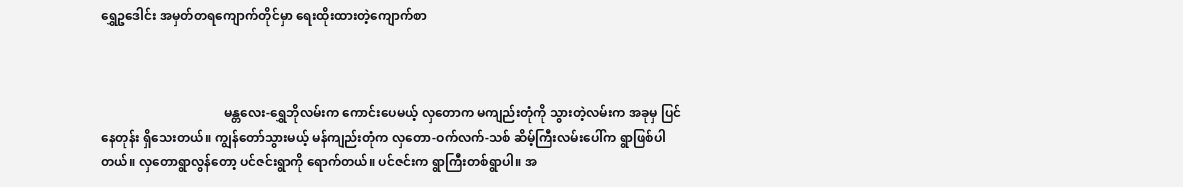ရွှေဥဒေါင်း အမှတ်တရကျောက်တိုင်မှာ ရေးထိုးထားတဲ့ကျောက်စာ



                                       မန္တလေး-ရွှေဘိုလမ်းက ကောင်းပေမယ့် လှတောက မကျည်းတုံကို သွားတဲ့လမ်းက အခုမှ ပြင်နေတုန်း ရှိသေးတယ်။ ကျွန်တော်သွားမယ့် မန်ကျည်းတုံက လှတော-ဝက်လက်-သစ် ဆိမ့်ကြီးလမ်းပေါ်က ရွာဖြစ်ပါတယ်။ လှတောရွာလွန်တော့ ပင်ဇင်းရွာကို ရောက်တယ်။ ပင်ဇင်းက ရွာကြီးတစ်ရွာပါ။ အ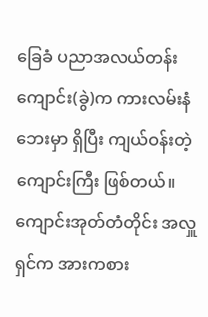ခြေခံ ပညာအလယ်တန်းကျောင်း(ခွဲ)က ကားလမ်းနံဘေးမှာ ရှိပြီး ကျယ်ဝန်းတဲ့ ကျောင်းကြီး ဖြစ်တယ်။ ကျောင်းအုတ်တံတိုင်း အလှူရှင်က အားကစား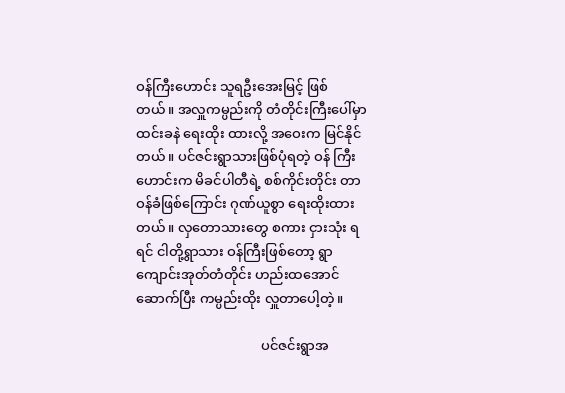ဝန်ကြီးဟောင်း သူရဦးအေးမြင့် ဖြစ် တယ်။ အလှူကမ္ပည်းကို တံတိုင်းကြီးပေါ်မှာ ထင်းခနဲ ရေးထိုး ထားလို့ အဝေးက မြင်နိုင်တယ်။ ပင်ဇင်းရွာသားဖြစ်ပုံရတဲ့ ဝန် ကြီးဟောင်းက မိခင်ပါတီရဲ့ စစ်ကိုင်းတိုင်း တာဝန်ခံဖြစ်ကြောင်း ဂုဏ်ယူစွာ ရေးထိုးထားတယ်။ လှတောသားတွေ စကား ငှားသုံး ရရင် ငါတို့ရွာသား ဝန်ကြီးဖြစ်တော့ ရွာကျောင်းအုတ်တံတိုင်း ဟည်းထအောင် ဆောက်ပြီး ကမ္ပည်းထိုး လှူတာပေါ့တဲ့။

                                     ပင်ဇင်းရွာအ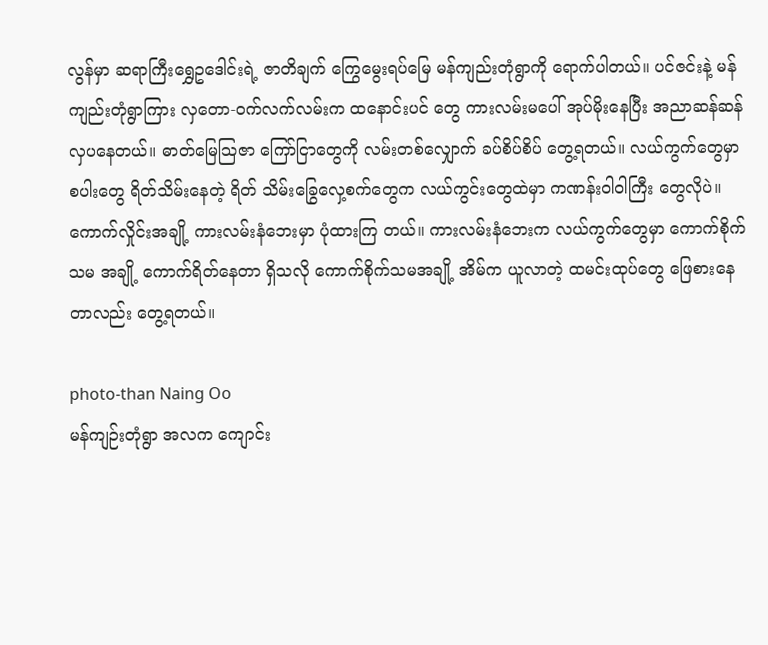လွန်မှာ ဆရာကြီးရွှေဥဒေါင်းရဲ့ ဇာတိချက် ကြွေမွေးရပ်မြေ မန်ကျည်းတုံရွာကို ရောက်ပါတယ်။ ပင်ဇင်းနဲ့ မန်ကျည်းတုံရွာကြား လှတော-ဝက်လက်လမ်းက ထနောင်းပင် တွေ ကားလမ်းမပေါ် အုပ်မိုးနေပြီး အညာဆန်ဆန် လှပနေတယ်။ ဓာတ်မြေသြဇာ ကြော်ငြာတွေကို လမ်းတစ်လျှောက် ခပ်စိပ်စိပ် တွေ့ရတယ်။ လယ်ကွက်တွေမှာ စပါးတွေ ရိတ်သိမ်းနေတဲ့ ရိတ် သိမ်းခြွေလှေ့စက်တွေက လယ်ကွင်းတွေထဲမှာ ကဏန်းဝါဝါကြီး တွေလိုပဲ။ ကောက်လှိုင်းအချို့ ကားလမ်းနံဘေးမှာ ပုံထားကြ တယ်။ ကားလမ်းနံဘေးက လယ်ကွက်တွေမှာ ကောက်စိုက်သမ အချို့ ကောက်ရိတ်နေတာ ရှိသလို ကောက်စိုက်သမအချို့ အိမ်က ယူလာတဲ့ ထမင်းထုပ်တွေ ဖြေစားနေတာလည်း တွေ့ရတယ်။

photo-than Naing Oo
မန်ကျဉ်းတုံရွာ အလက ကျောင်း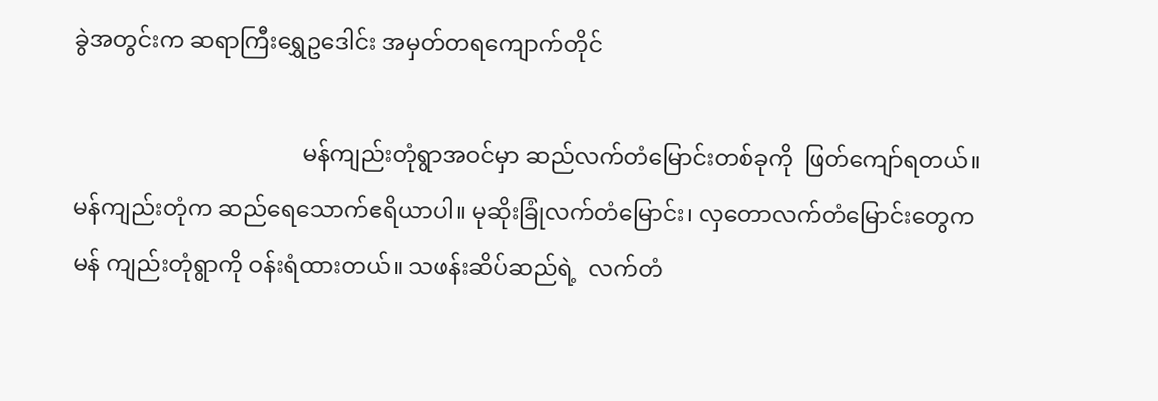ခွဲအတွင်းက ဆရာကြီးရွှေဥဒေါင်း အမှတ်တရကျောက်တိုင်

                                        မန်ကျည်းတုံရွာအဝင်မှာ ဆည်လက်တံမြောင်းတစ်ခုကို  ဖြတ်ကျော်ရတယ်။ မန်ကျည်းတုံက ဆည်ရေသောက်ဧရိယာပါ။ မုဆိုးခြုံလက်တံမြောင်း၊ လှတောလက်တံမြောင်းတွေက မန် ကျည်းတုံရွာကို ဝန်းရံထားတယ်။ သဖန်းဆိပ်ဆည်ရဲ့  လက်တံ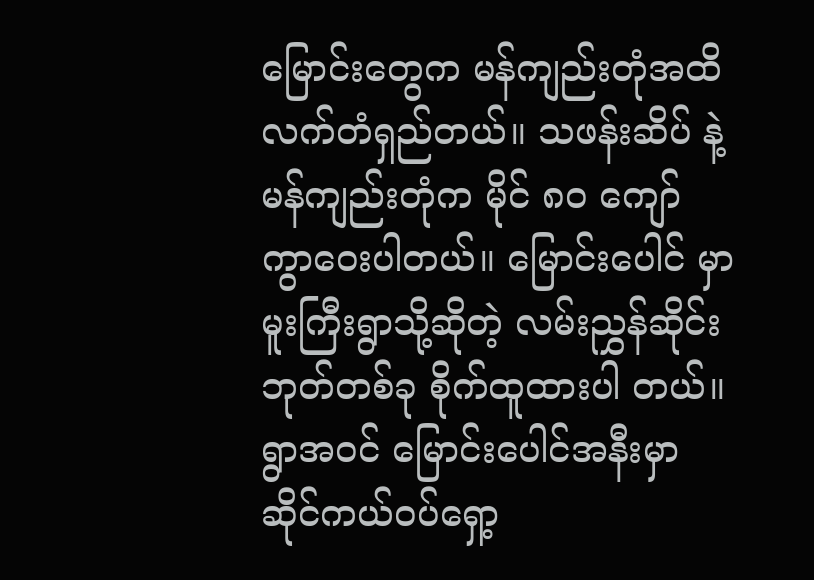မြောင်းတွေက မန်ကျည်းတုံအထိ လက်တံရှည်တယ်။ သဖန်းဆိပ် နဲ့ မန်ကျည်းတုံက မိုင် ၈၀ ကျော် ကွာဝေးပါတယ်။ မြောင်းပေါင် မှာ မူးကြီးရွာသို့ဆိုတဲ့ လမ်းညွှန်ဆိုင်းဘုတ်တစ်ခု စိုက်ထူထားပါ တယ်။ ရွာအဝင် မြောင်းပေါင်အနီးမှာ ဆိုင်ကယ်ဝပ်ရှော့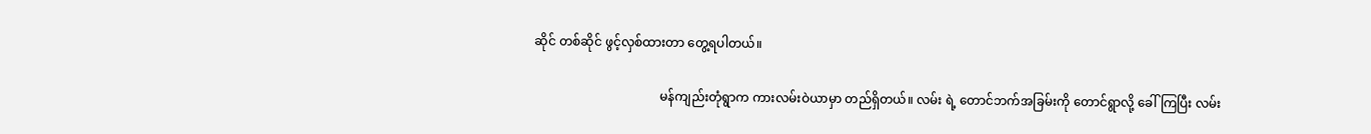ဆိုင် တစ်ဆိုင် ဖွင့်လှစ်ထားတာ တွေ့ရပါတယ်။

                                        မန်ကျည်းတုံရွာက ကားလမ်းဝဲယာမှာ တည်ရှိတယ်။ လမ်း ရဲ့ တောင်ဘက်အခြမ်းကို တောင်ရွာလို့ ခေါ်ကြပြီး လမ်း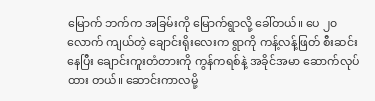မြောက် ဘက်က အခြမ်းကို မြောက်ရွာလို့ ခေါ်တယ်။ ပေ ၂၀ လောက် ကျယ်တဲ့ ချောင်းရိုးလေးက ရွာကို ကန့်လန့်ဖြတ် စီးဆင်းနေပြီး ချောင်းကူးတံတားကို ကွန်ကရစ်နဲ့ အခိုင်အမာ ဆောက်လုပ်ထား တယ်။ ဆောင်းကာလမို့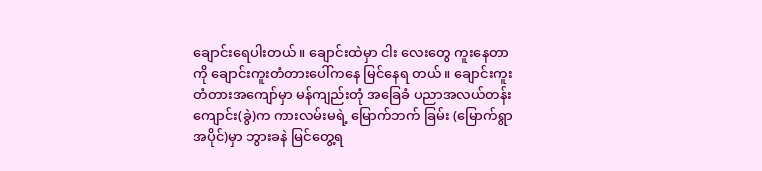ချောင်းရေပါးတယ်။ ချောင်းထဲမှာ ငါး လေးတွေ ကူးနေတာကို ချောင်းကူးတံတားပေါ်ကနေ မြင်နေရ တယ်။ ချောင်းကူးတံတားအကျော်မှာ မန်ကျည်းတုံ အခြေခံ ပညာအလယ်တန်းကျောင်း(ခွဲ)က ကားလမ်းမရဲ့ မြောက်ဘက် ခြမ်း (မြောက်ရွာအပိုင်)မှာ ဘွားခနဲ မြင်တွေ့ရ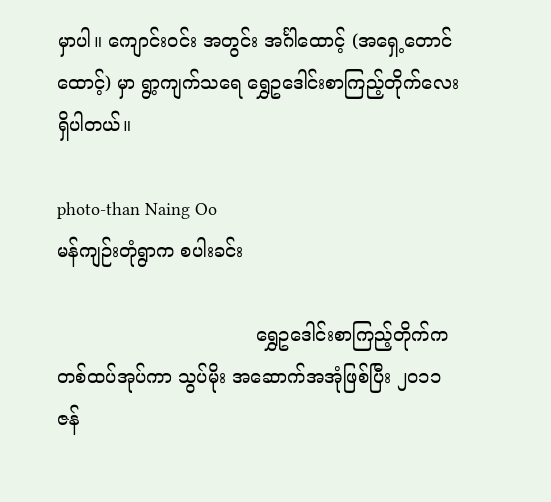မှာပါ။ ကျောင်းဝင်း အတွင်း အင်္ဂါထောင့် (အရှေ့တောင်ထောင့်) မှာ ရွာ့ကျက်သရေ ရွှေဥဒေါင်းစာကြည့်တိုက်လေး ရှိပါတယ်။

photo-than Naing Oo
မန်ကျဉ်းတုံရွာက စပါးခင်း

                                  ရွှေဥဒေါင်းစာကြည့်တိုက်က တစ်ထပ်အုပ်ကာ သွပ်မိုး အဆောက်အအုံဖြစ်ပြီး ၂၀၁၁ ဇန်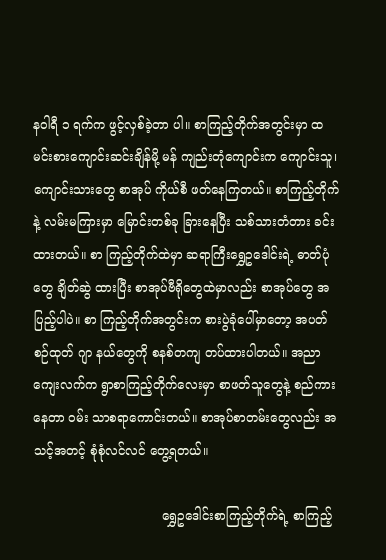နဝါရီ ၁ ရက်က ဖွင့်လှစ်ခဲ့တာ ပါ။ စာကြည့်တိုက်အတွင်းမှာ ထမင်းစားကျောင်းဆင်းချိန်မို့ မန် ကျည်းတုံကျောင်းက ကျောင်းသူ၊ ကျောင်းသားတွေ စာအုပ် ကိုယ်စီ ဖတ်နေကြတယ်။ စာကြည့်တိုက်နဲ့ လမ်းမကြားမှာ မြောင်းတစ်ခု ခြားနေပြီး သစ်သားတံတား ခင်းထားတယ်။ စာ ကြည့်တိုက်ထဲမှာ ဆရာကြီးရွှေဥဒေါင်းရဲ့ ဓာတ်ပုံတွေ ချိတ်ဆွဲ ထားပြီး စာအုပ်ဗီရိုတွေထဲမှာလည်း စာအုပ်တွေ အပြည့်ပါပဲ။ စာ ကြည့်တိုက်အတွင်းက စားပွဲခုံပေါ်မှာတော့ အပတ်စဉ်ထုတ် ဂျာ နယ်တွေကို စနစ်တကျ တပ်ထားပါတယ်။ အညာကျေးလက်က ရွာစာကြည့်တိုက်လေးမှာ စာဖတ်သူတွေနဲ့ စည်ကားနေတာ ဝမ်း သာစရာကောင်းတယ်။ စာအုပ်စာတမ်းတွေလည်း အသင့်အတင့် စုံစုံလင်လင် တွေ့ရတယ်။

                                 ရွှေဥဒေါင်းစာကြည့်တိုက်ရဲ့ စာကြည့်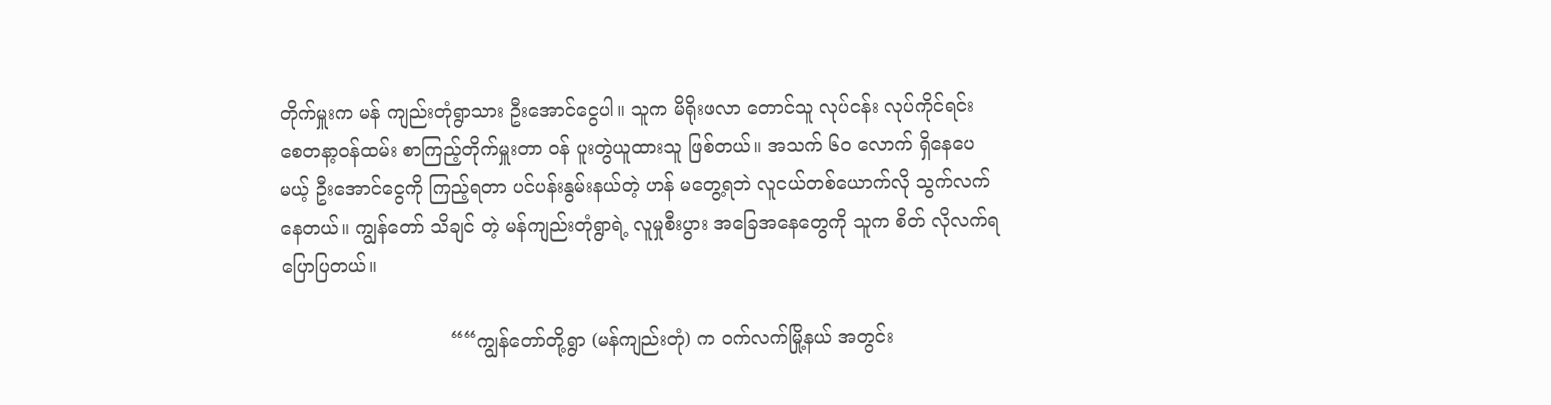တိုက်မှူးက မန် ကျည်းတုံရွာသား ဦးအောင်ငွေပါ။ သူက မိရိုးဖလာ တောင်သူ လုပ်ငန်း လုပ်ကိုင်ရင်း စေတနာ့ဝန်ထမ်း စာကြည့်တိုက်မှူးတာ ဝန် ပူးတွဲယူထားသူ ဖြစ်တယ်။ အသက် ၆၀ လောက် ရှိနေပေမယ့် ဦးအောင်ငွေကို ကြည့်ရတာ ပင်ပန်းနွမ်းနယ်တဲ့ ဟန် မတွေ့ရဘဲ လူငယ်တစ်ယောက်လို သွက်လက်နေတယ်။ ကျွန်တော် သိချင် တဲ့ မန်ကျည်းတုံရွာရဲ့ လူမှုစီးပွား အခြေအနေတွေကို သူက စိတ် လိုလက်ရ ပြောပြတယ်။

                             ““ကျွန်တော်တို့ရွာ (မန်ကျည်းတုံ) က ဝက်လက်မြို့နယ် အတွင်း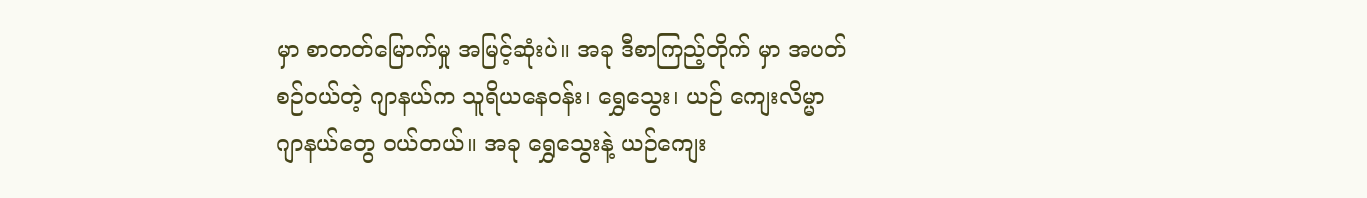မှာ စာတတ်မြောက်မှု အမြင့်ဆုံးပဲ။ အခု ဒီစာကြည့်တိုက် မှာ အပတ်စဉ်ဝယ်တဲ့ ဂျာနယ်က သူရိယနေဝန်း၊ ရွှေသွေး၊ ယဉ် ကျေးလိမ္မာ ဂျာနယ်တွေ ဝယ်တယ်။ အခု ရွှေသွေးနဲ့ ယဉ်ကျေး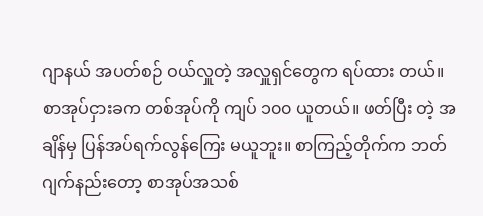ဂျာနယ် အပတ်စဉ် ဝယ်လှူတဲ့ အလှူရှင်တွေက ရပ်ထား တယ်။ စာအုပ်ငှားခက တစ်အုပ်ကို ကျပ် ၁၀၀ ယူတယ်။ ဖတ်ပြီး တဲ့ အချိန်မှ ပြန်အပ်ရက်လွန်ကြေး မယူဘူး။ စာကြည့်တိုက်က ဘတ်ဂျက်နည်းတော့ စာအုပ်အသစ်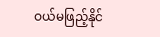ဝယ်မဖြည့်နိုင်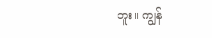ဘူး။ ကျွန်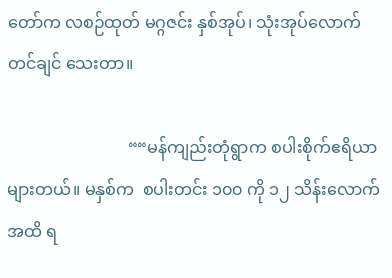တော်က လစဉ်ထုတ် မဂ္ဂဇင်း နှစ်အုပ်၊ သုံးအုပ်လောက် တင်ချင် သေးတာ။

                             ““မန်ကျည်းတုံရွာက စပါးစိုက်ဧရိယာ များတယ်။ မနှစ်က  စပါးတင်း ၁၀၀ ကို ၁၂ သိန်းလောက်အထိ ရ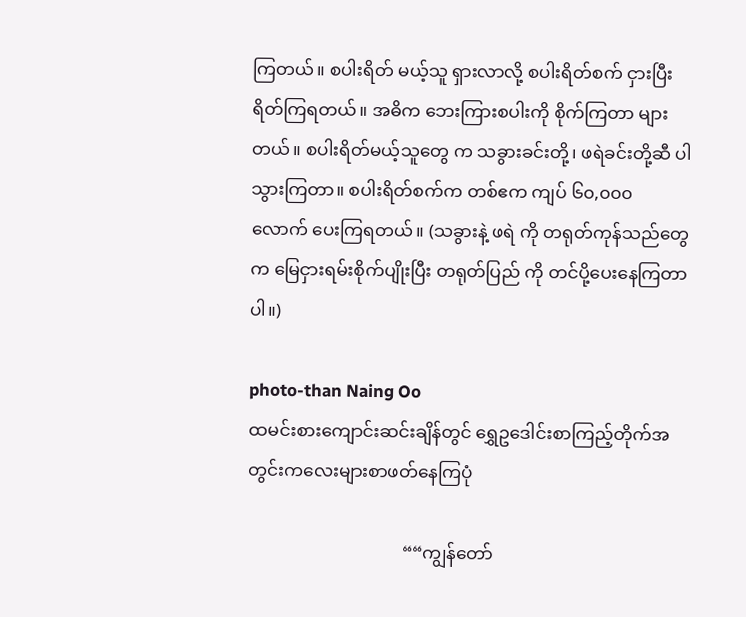ကြတယ်။ စပါးရိတ် မယ့်သူ ရှားလာလို့ စပါးရိတ်စက် ငှားပြီး ရိတ်ကြရတယ်။ အဓိက ဘေးကြားစပါးကို စိုက်ကြတာ များတယ်။ စပါးရိတ်မယ့်သူတွေ က သခွားခင်းတို့၊ ဖရဲခင်းတို့ဆီ ပါသွားကြတာ။ စပါးရိတ်စက်က တစ်ဧက ကျပ် ၆၀,၀၀၀ လောက် ပေးကြရတယ်။ (သခွားနဲ့ ဖရဲ ကို တရုတ်ကုန်သည်တွေက မြေငှားရမ်းစိုက်ပျိုးပြီး တရုတ်ပြည် ကို တင်ပို့ပေးနေကြတာပါ။)

photo-than Naing Oo
ထမင်းစားကျောင်းဆင်းချိန်တွင် ရွှေဥဒေါင်းစာကြည့်တိုက်အတွင်းကလေးများစာဖတ်နေကြပုံ

                                   ““ကျွန်တော်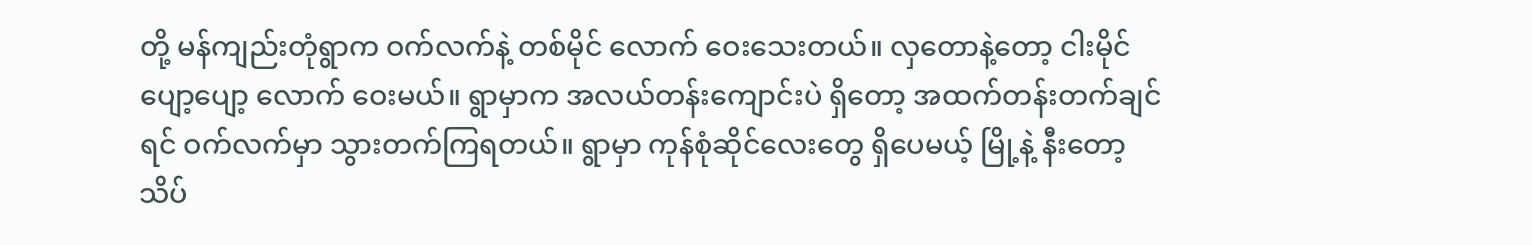တို့ မန်ကျည်းတုံရွာက ဝက်လက်နဲ့ တစ်မိုင် လောက် ဝေးသေးတယ်။ လှတောနဲ့တော့ ငါးမိုင်ပျော့ပျော့ လောက် ဝေးမယ်။ ရွာမှာက အလယ်တန်းကျောင်းပဲ ရှိတော့ အထက်တန်းတက်ချင်ရင် ဝက်လက်မှာ သွားတက်ကြရတယ်။ ရွာမှာ ကုန်စုံဆိုင်လေးတွေ ရှိပေမယ့် မြို့နဲ့ နီးတော့ သိပ်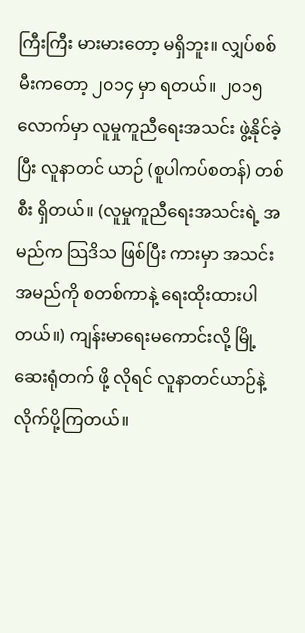ကြီးကြီး မားမားတော့ မရှိဘူး။ လျှပ်စစ်မီးကတော့ ၂၀၁၄ မှာ ရတယ်။ ၂၀၁၅ လောက်မှာ လူမှုကူညီရေးအသင်း ဖွဲ့နိုင်ခဲ့ပြီး လူနာတင် ယာဉ် (စူပါကပ်စတန်) တစ်စီး ရှိတယ်။ (လူမှုကူညီရေးအသင်းရဲ့ အမည်က သြဒိသ ဖြစ်ပြီး ကားမှာ အသင်းအမည်ကို စတစ်ကာနဲ့ ရေးထိုးထားပါတယ်။) ကျန်းမာရေးမကောင်းလို့ မြို့ဆေးရုံတက် ဖို့ လိုရင် လူနာတင်ယာဉ်နဲ့ လိုက်ပို့ကြတယ်။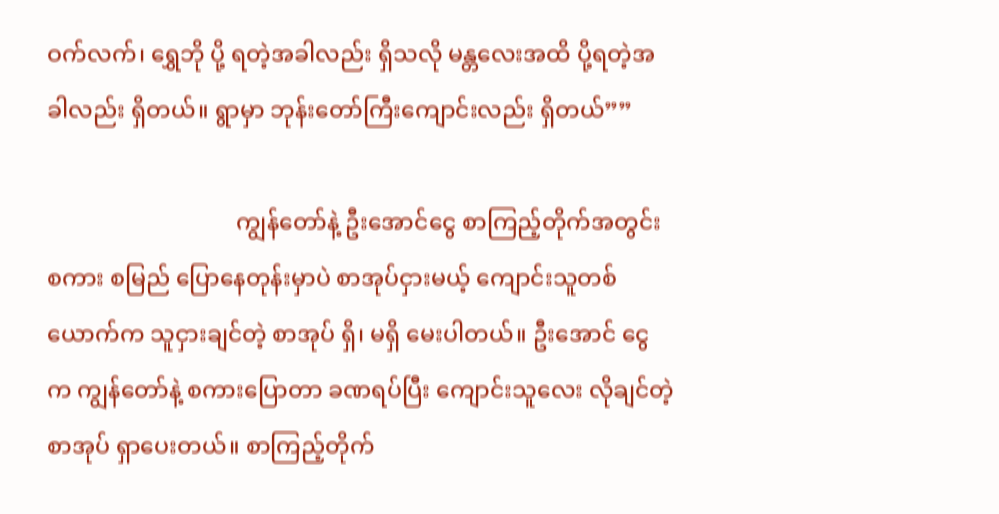ဝက်လက်၊ ရွှေဘို ပို့ ရတဲ့အခါလည်း ရှိသလို မန္တလေးအထိ ပို့ရတဲ့အခါလည်း ရှိတယ်။ ရွာမှာ ဘုန်းတော်ကြီးကျောင်းလည်း ရှိတယ်””

                                 ကျွန်တော်နဲ့ ဦးအောင်ငွေ စာကြည့်တိုက်အတွင်း စကား စမြည် ပြောနေတုန်းမှာပဲ စာအုပ်ငှားမယ့် ကျောင်းသူတစ် ယောက်က သူငှားချင်တဲ့ စာအုပ် ရှိ၊ မရှိ မေးပါတယ်။ ဦးအောင် ငွေက ကျွန်တော်နဲ့ စကားပြောတာ ခဏရပ်ပြီး ကျောင်းသူလေး လိုချင်တဲ့စာအုပ် ရှာပေးတယ်။ စာကြည့်တိုက်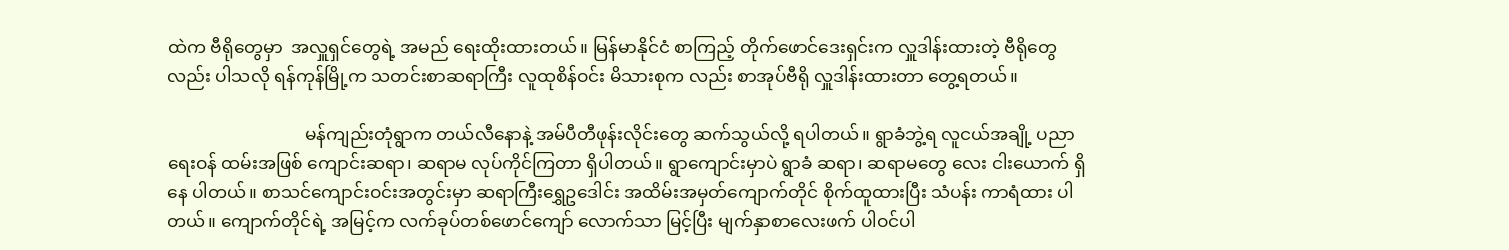ထဲက ဗီရိုတွေမှာ  အလှူရှင်တွေရဲ့ အမည် ရေးထိုးထားတယ်။ မြန်မာနိုင်ငံ စာကြည့် တိုက်ဖောင်ဒေးရှင်းက လှူဒါန်းထားတဲ့ ဗီရိုတွေလည်း ပါသလို ရန်ကုန်မြို့က သတင်းစာဆရာကြီး လူထုစိန်ဝင်း မိသားစုက လည်း စာအုပ်ဗီရို လှူဒါန်းထားတာ တွေ့ရတယ်။

                               မန်ကျည်းတုံရွာက တယ်လီနောနဲ့ အမ်ပီတီဖုန်းလိုင်းတွေ ဆက်သွယ်လို့ ရပါတယ်။ ရွာခံဘွဲ့ရ လူငယ်အချို့ ပညာရေးဝန် ထမ်းအဖြစ် ကျောင်းဆရာ၊ ဆရာမ လုပ်ကိုင်ကြတာ ရှိပါတယ်။ ရွာကျောင်းမှာပဲ ရွာခံ ဆရာ၊ ဆရာမတွေ လေး ငါးယောက် ရှိနေ ပါတယ်။ စာသင်ကျောင်းဝင်းအတွင်းမှာ ဆရာကြီးရွှေဥဒေါင်း အထိမ်းအမှတ်ကျောက်တိုင် စိုက်ထူထားပြီး သံပန်း ကာရံထား ပါတယ်။ ကျောက်တိုင်ရဲ့ အမြင့်က လက်ခုပ်တစ်ဖောင်ကျော် လောက်သာ မြင့်ပြီး မျက်နှာစာလေးဖက် ပါဝင်ပါ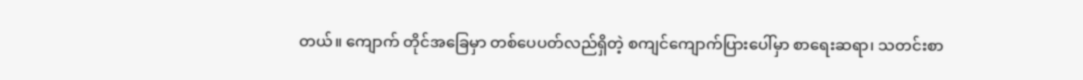တယ်။ ကျောက် တိုင်အခြေမှာ တစ်ပေပတ်လည်ရှိတဲ့ စကျင်ကျောက်ပြားပေါ်မှာ စာရေးဆရာ၊ သတင်းစာ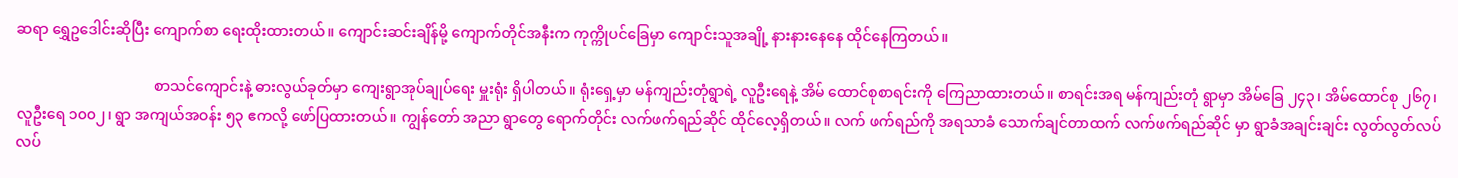ဆရာ ရွှေဥဒေါင်းဆိုပြီး ကျောက်စာ ရေးထိုးထားတယ်။ ကျောင်းဆင်းချိန်မို့ ကျောက်တိုင်အနီးက ကုက္ကိုပင်ခြေမှာ ကျောင်းသူအချို့ နားနားနေနေ ထိုင်နေကြတယ်။

                                      စာသင်ကျောင်းနဲ့ ဓားလွယ်ခုတ်မှာ ကျေးရွာအုပ်ချုပ်ရေး မှူးရုံး ရှိပါတယ်။ ရုံးရှေ့မှာ မန်ကျည်းတုံရွာရဲ့ လူဦးရေနဲ့ အိမ် ထောင်စုစာရင်းကို ကြေညာထားတယ်။ စာရင်းအရ မန်ကျည်းတုံ ရွာမှာ အိမ်ခြေ ၂၄၃၊ အိမ်ထောင်စု ၂၆၇၊ လူဦးရေ ၁၀၀၂၊ ရွာ အကျယ်အဝန်း ၅၃ ဧကလို့ ဖော်ပြထားတယ်။ ကျွန်တော် အညာ ရွာတွေ ရောက်တိုင်း လက်ဖက်ရည်ဆိုင် ထိုင်လေ့ရှိတယ်။ လက် ဖက်ရည်ကို အရသာခံ သောက်ချင်တာထက် လက်ဖက်ရည်ဆိုင် မှာ ရွာခံအချင်းချင်း လွတ်လွတ်လပ်လပ်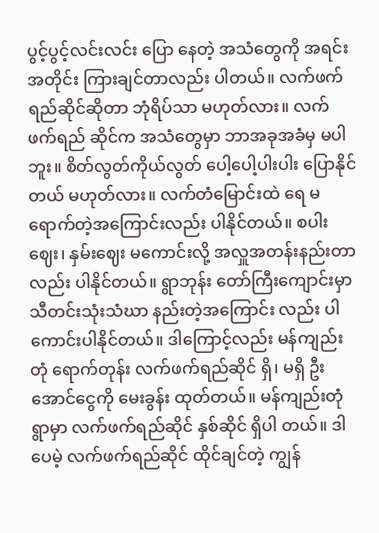ပွင့်ပွင့်လင်းလင်း ပြော နေတဲ့ အသံတွေကို အရင်းအတိုင်း ကြားချင်တာလည်း ပါတယ်။ လက်ဖက်ရည်ဆိုင်ဆိုတာ ဘုံရိပ်သာ မဟုတ်လား။ လက်ဖက်ရည် ဆိုင်က အသံတွေမှာ ဘာအခုအခံမှ မပါဘူး။ စိတ်လွတ်ကိုယ်လွတ် ပေါ့ပေါ့ပါးပါး ပြောနိုင်တယ် မဟုတ်လား။ လက်တံမြောင်းထဲ ရေ မရောက်တဲ့အကြောင်းလည်း ပါနိုင်တယ်။ စပါးဈေး၊ နှမ်းဈေး မကောင်းလို့ အလှူအတန်းနည်းတာလည်း ပါနိုင်တယ်။ ရွာဘုန်း တော်ကြီးကျောင်းမှာ သီတင်းသုံးသံဃာ နည်းတဲ့အကြောင်း လည်း ပါကောင်းပါနိုင်တယ်။ ဒါကြောင့်လည်း မန်ကျည်းတုံ ရောက်တုန်း လက်ဖက်ရည်ဆိုင် ရှိ၊ မရှိ ဦးအောင်ငွေကို မေးခွန်း ထုတ်တယ်။ မန်ကျည်းတုံရွာမှာ လက်ဖက်ရည်ဆိုင် နှစ်ဆိုင် ရှိပါ တယ်။ ဒါပေမဲ့ လက်ဖက်ရည်ဆိုင် ထိုင်ချင်တဲ့ ကျွန်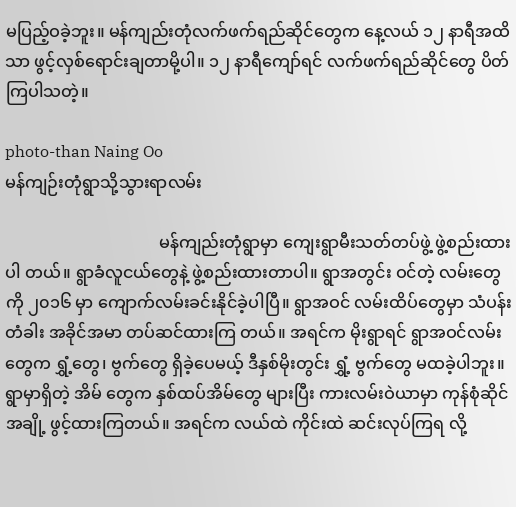မပြည့်ဝခဲ့ဘူး။ မန်ကျည်းတုံလက်ဖက်ရည်ဆိုင်တွေက နေ့လယ် ၁၂ နာရီအထိသာ ဖွင့်လှစ်ရောင်းချတာမို့ပါ။ ၁၂ နာရီကျော်ရင် လက်ဖက်ရည်ဆိုင်တွေ ပိတ်ကြပါသတဲ့။

photo-than Naing Oo
မန်ကျဉ်းတုံရွာသို့သွားရာလမ်း

                                     မန်ကျည်းတုံရွာမှာ ကျေးရွာမီးသတ်တပ်ဖွဲ့ ဖွဲ့စည်းထားပါ တယ်။ ရွာခံလူငယ်တွေနဲ့ ဖွဲ့စည်းထားတာပါ။ ရွာအတွင်း ဝင်တဲ့ လမ်းတွေကို ၂၀၁၆ မှာ ကျောက်လမ်းခင်းနိုင်ခဲ့ပါပြီ။ ရွာအဝင် လမ်းထိပ်တွေမှာ သံပန်းတံခါး အခိုင်အမာ တပ်ဆင်ထားကြ တယ်။ အရင်က မိုးရွာရင် ရွာအဝင်လမ်းတွေက ရွှံ့တွေ၊ ဗွက်တွေ ရှိခဲ့ပေမယ့် ဒီနှစ်မိုးတွင်း ရွှံ့ ဗွက်တွေ မထခဲ့ပါဘူး။ ရွာမှာရှိတဲ့ အိမ် တွေက နှစ်ထပ်အိမ်တွေ များပြီး ကားလမ်းဝဲယာမှာ ကုန်စုံဆိုင် အချို့ ဖွင့်ထားကြတယ်။ အရင်က လယ်ထဲ ကိုင်းထဲ ဆင်းလုပ်ကြရ လို့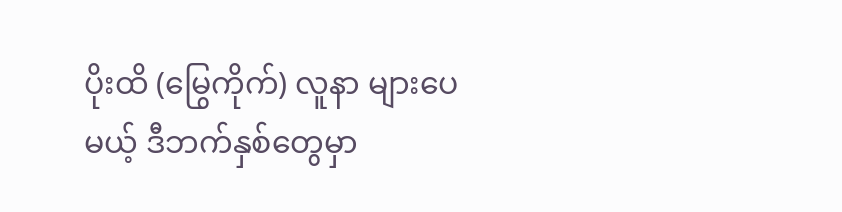ပိုးထိ (မြွေကိုက်) လူနာ များပေမယ့် ဒီဘက်နှစ်တွေမှာ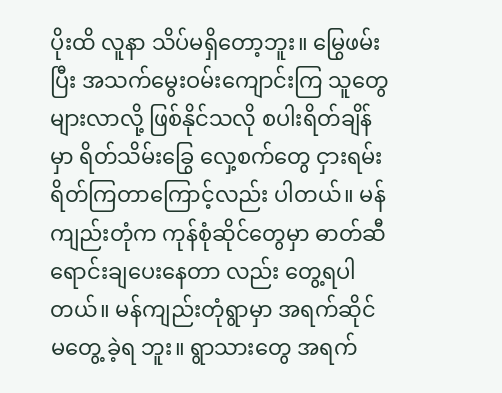ပိုးထိ လူနာ သိပ်မရှိတော့ဘူး။ မြွေဖမ်းပြီး အသက်မွေးဝမ်းကျောင်းကြ သူတွေ များလာလို့ ဖြစ်နိုင်သလို စပါးရိတ်ချိန်မှာ ရိတ်သိမ်းခြွေ လှေ့စက်တွေ ငှားရမ်းရိတ်ကြတာကြောင့်လည်း ပါတယ်။ မန် ကျည်းတုံက ကုန်စုံဆိုင်တွေမှာ ဓာတ်ဆီ ရောင်းချပေးနေတာ လည်း တွေ့ရပါတယ်။ မန်ကျည်းတုံရွာမှာ အရက်ဆိုင် မတွေ့ ခဲ့ရ ဘူး။ ရွာသားတွေ အရက်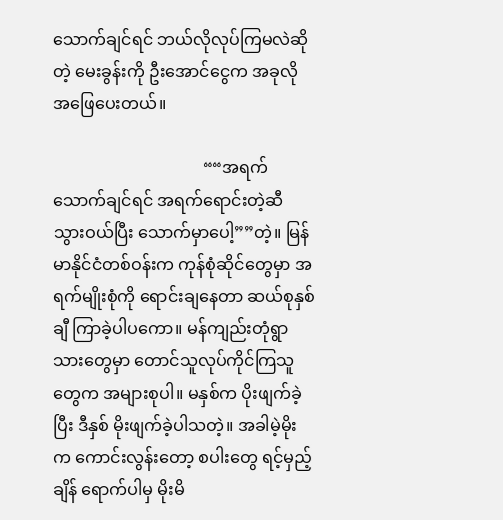သောက်ချင်ရင် ဘယ်လိုလုပ်ကြမလဲဆို တဲ့ မေးခွန်းကို ဦးအောင်ငွေက အခုလို အဖြေပေးတယ်။

                                    ““အရက်သောက်ချင်ရင် အရက်ရောင်းတဲ့ဆီ သွားဝယ်ပြီး သောက်မှာပေါ့””တဲ့။ မြန်မာနိုင်ငံတစ်ဝန်းက ကုန်စုံဆိုင်တွေမှာ အရက်မျိုးစုံကို ရောင်းချနေတာ ဆယ်စုနှစ်ချီ ကြာခဲ့ပါပကော။ မန်ကျည်းတုံရွာသားတွေမှာ တောင်သူလုပ်ကိုင်ကြသူတွေက အများစုပါ။ မနှစ်က ပိုးဖျက်ခဲ့ပြီး ဒီနှစ် မိုးဖျက်ခဲ့ပါသတဲ့။ အခါမဲ့မိုး က ကောင်းလွန်းတော့ စပါးတွေ ရင့်မှည့်ချိန် ရောက်ပါမှ မိုးမိ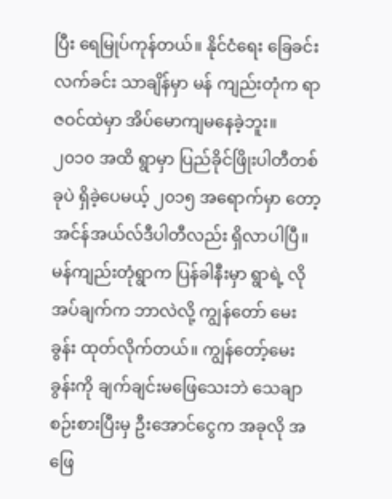ပြီး ရေမြုပ်ကုန်တယ်။ နိုင်ငံရေး ခြေခင်းလက်ခင်း သာချိန်မှာ မန် ကျည်းတုံက ရာဇဝင်ထဲမှာ အိပ်မောကျမနေခဲ့ဘူး။ ၂၀၁၀ အထိ ရွာမှာ ပြည်ခိုင်ဖြိုးပါတီတစ်ခုပဲ ရှိခဲ့ပေမယ့် ၂၀၁၅ အရောက်မှာ တော့ အင်န်အယ်လ်ဒီပါတီလည်း ရှိလာပါပြီ။ မန်ကျည်းတုံရွာက ပြန်ခါနီးမှာ ရွာရဲ့ လိုအပ်ချက်က ဘာလဲလို့ ကျွန်တော် မေးခွန်း ထုတ်လိုက်တယ်။ ကျွန်တော့်မေးခွန်းကို ချက်ချင်းမဖြေသေးဘဲ သေချာစဉ်းစားပြီးမှ ဦးအောင်ငွေက အခုလို အဖြေ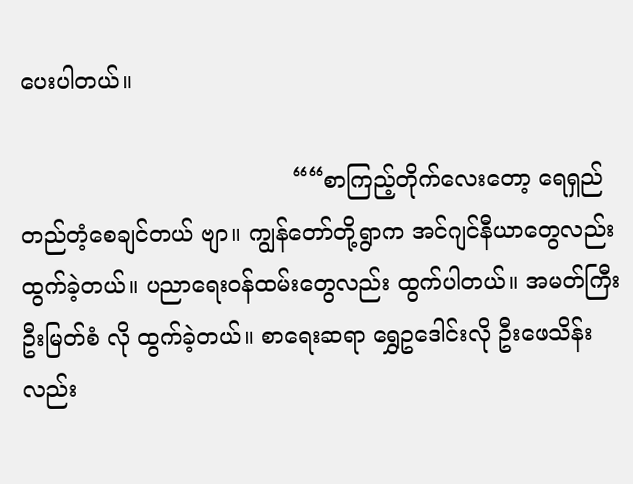ပေးပါတယ်။

                                      ““စာကြည့်တိုက်လေးတော့ ရေရှည်တည်တံ့စေချင်တယ် ဗျာ။ ကျွန်တော်တို့ရွာက အင်ဂျင်နီယာတွေလည်း ထွက်ခဲ့တယ်။ ပညာရေးဝန်ထမ်းတွေလည်း ထွက်ပါတယ်။ အမတ်ကြီး ဦးမြတ်စံ လို ထွက်ခဲ့တယ်။ စာရေးဆရာ ရွှေဥဒေါင်းလို ဦးဖေသိန်းလည်း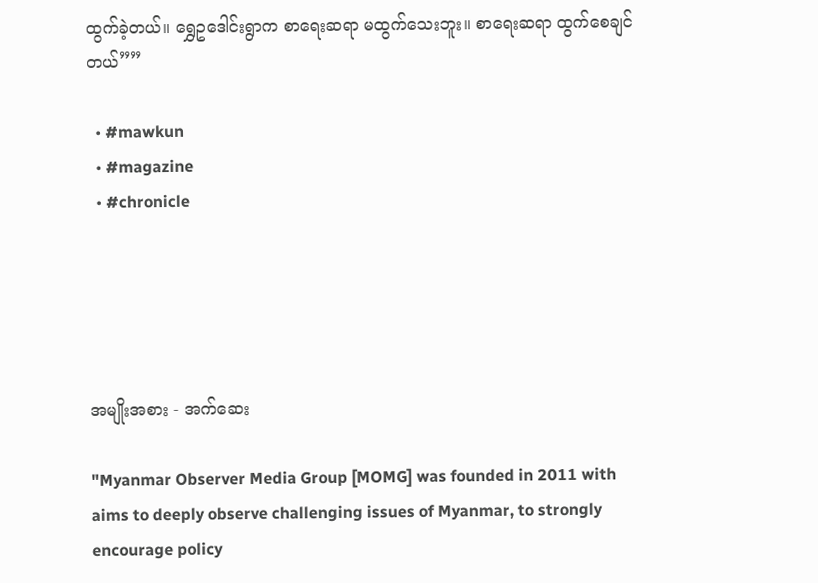ထွက်ခဲ့တယ်။ ရွှေဥဒေါင်းရွာက စာရေးဆရာ မထွက်သေးဘူး။ စာရေးဆရာ ထွက်စေချင်တယ်””

  • #mawkun
  • #magazine
  • #chronicle





အမျိုးအစား - အက်ဆေး

"Myanmar Observer Media Group [MOMG] was founded in 2011 with aims to deeply observe challenging issues of Myanmar, to strongly encourage policy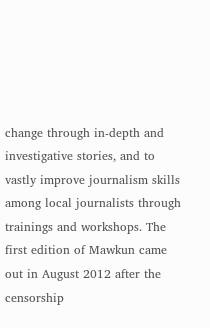change through in-depth and investigative stories, and to vastly improve journalism skills among local journalists through trainings and workshops. The first edition of Mawkun came out in August 2012 after the censorship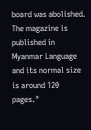board was abolished. The magazine is published in Myanmar Language and its normal size is around 120 pages."